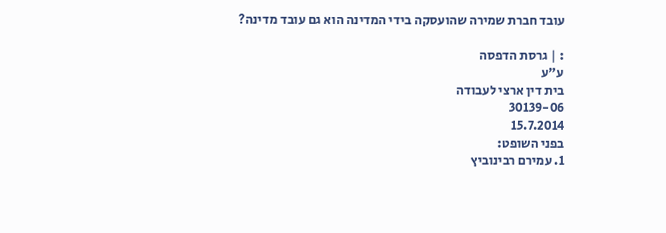עובד חברת שמירה שהועסקה בידי המדינה הוא גם עובד מדינה?

: | גרסת הדפסה
ע"ע
בית דין ארצי לעבודה
30139-06
15.7.2014
בפני השופט:
1. עמירם רבינוביץ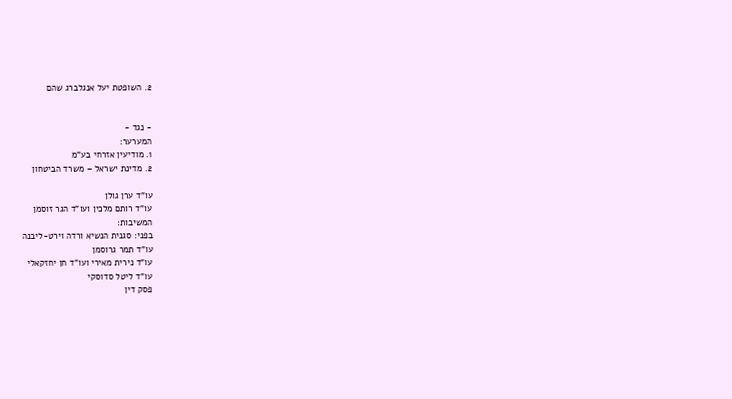2. השופטת יעל אנגלברג שהם


- נגד -
המערער:
1. מודיעין אזרחי בע"מ
2. מדינת ישראל – משרד הביטחון

עו"ד ערן גולן
עו"ד רותם מלכין ועו"ד הגר זוסמן
המשיבות:
בפני: סגנית הנשיא ורדה וירט-ליבנה
עו"ד תמר גרוסמן
עו"ד נירית מאירי ועו"ד חן יחזקאלי
עו"ד ליטל סדוסקי
פסק דין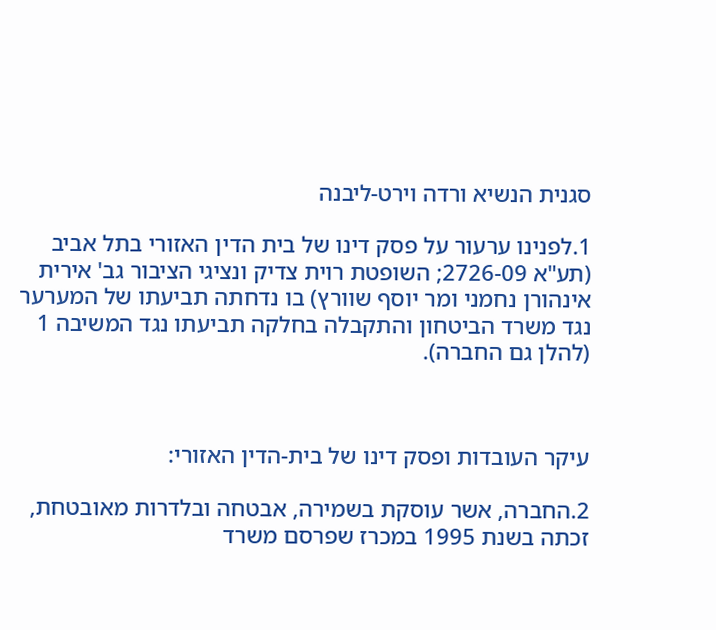סגנית הנשיא ורדה וירט-ליבנה

1.לפנינו ערעור על פסק דינו של בית הדין האזורי בתל אביב (תע"א 2726-09; השופטת רוית צדיק ונציגי הציבור גב' אירית אינהורן נחמני ומר יוסף שוורץ) בו נדחתה תביעתו של המערער נגד משרד הביטחון והתקבלה בחלקה תביעתו נגד המשיבה 1 (להלן גם החברה).



עיקר העובדות ופסק דינו של בית-הדין האזורי:

2.החברה, אשר עוסקת בשמירה, אבטחה ובלדרות מאובטחת, זכתה בשנת 1995 במכרז שפרסם משרד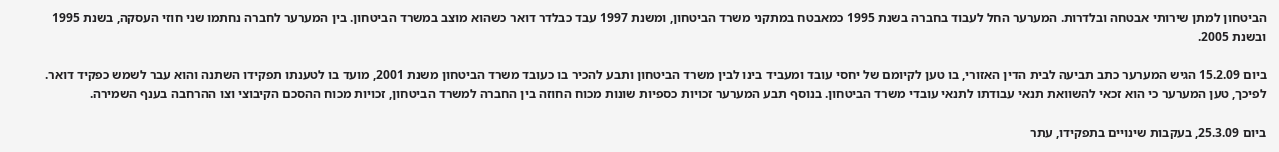הביטחון למתן שירותי אבטחה ובלדרות. המערער החל לעבוד בחברה בשנת 1995 כמאבטח במתקני משרד הביטחון, ומשנת 1997 עבד כבלדר דואר כשהוא מוצב במשרד הביטחון. בין המערער לחברה נחתמו שני חוזי העסקה, בשנת 1995 ובשנת 2005.

ביום 15.2.09 הגיש המערער כתב תביעה לבית הדין האזורי, בו טען לקיומם של יחסי עובד ומעביד בינו לבין משרד הביטחון ותבע להכיר בו כעובד משרד הביטחון משנת 2001, מועד בו לטענתו תפקידו השתנה והוא עבר לשמש כפקיד דואר. לפיכך, טען המערער כי הוא זכאי להשוואת תנאי עבודתו לתנאי עובדי משרד הביטחון. בנוסף תבע המערער זכויות כספיות שונות מכוח החוזה בין החברה למשרד הביטחון, זכויות מכוח ההסכם הקיבוצי וצו ההרחבה בענף השמירה.

ביום 25.3.09, בעקבות שינויים בתפקידו, עתר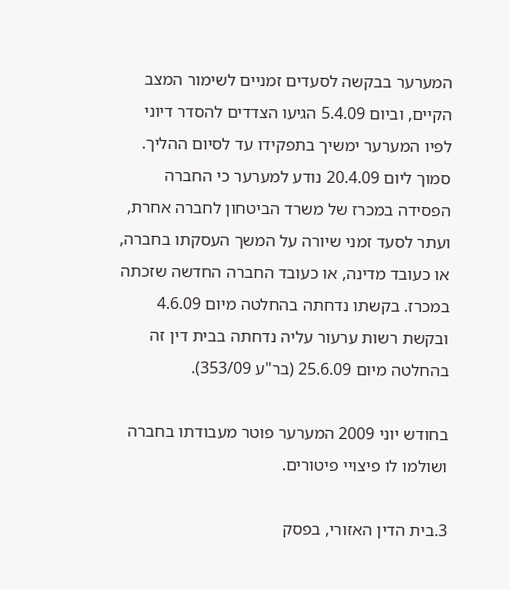המערער בבקשה לסעדים זמניים לשימור המצב הקיים, וביום 5.4.09 הגיעו הצדדים להסדר דיוני לפיו המערער ימשיך בתפקידו עד לסיום ההליך. סמוך ליום 20.4.09 נודע למערער כי החברה הפסידה במכרז של משרד הביטחון לחברה אחרת, ועתר לסעד זמני שיורה על המשך העסקתו בחברה, או כעובד מדינה, או כעובד החברה החדשה שזכתה במכרז. בקשתו נדחתה בהחלטה מיום 4.6.09 ובקשת רשות ערעור עליה נדחתה בבית דין זה בהחלטה מיום 25.6.09 (בר"ע 353/09).

בחודש יוני 2009 המערער פוטר מעבודתו בחברה ושולמו לו פיצויי פיטורים.

3.בית הדין האזורי, בפסק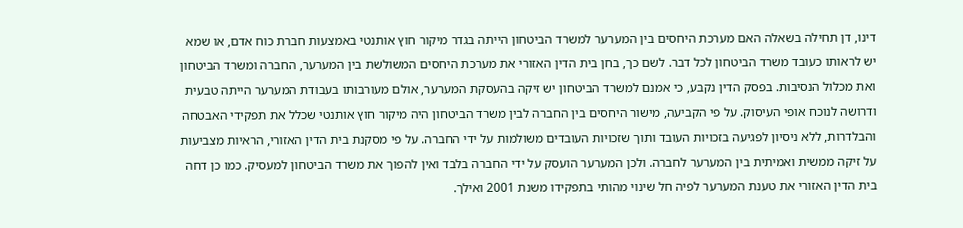דינו, דן תחילה בשאלה האם מערכת היחסים בין המערער למשרד הביטחון הייתה בגדר מיקור חוץ אותנטי באמצעות חברת כוח אדם, או שמא יש לראותו כעובד משרד הביטחון לכל דבר. לשם כך, בחן בית הדין האזורי את מערכת היחסים המשולשת בין המערער, החברה ומשרד הביטחון ואת מכלול הנסיבות. בפסק הדין נקבע, כי אמנם למשרד הביטחון יש זיקה בהעסקת המערער, אולם מעורבותו בעבודת המערער הייתה טבעית ודרושה לנוכח אופי העיסוק. על פי הקביעה, מישור היחסים בין החברה לבין משרד הביטחון היה מיקור חוץ אותנטי שכלל את תפקידי האבטחה והבלדרות, ללא ניסיון לפגיעה בזכויות העובד ותוך שזכויות העובדים משולמות על ידי החברה. על פי מסקנת בית הדין האזורי, הראיות מצביעות על זיקה ממשית ואמיתית בין המערער לחברה. ולכן המערער הועסק על ידי החברה בלבד ואין להפוך את משרד הביטחון למעסיק. כמו כן דחה בית הדין האזורי את טענת המערער לפיה חל שינוי מהותי בתפקידו משנת 2001 ואילך.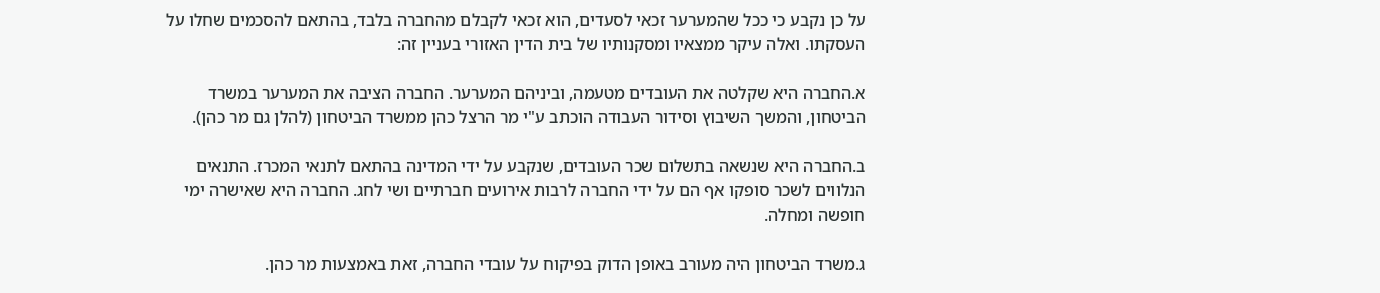על כן נקבע כי ככל שהמערער זכאי לסעדים, הוא זכאי לקבלם מהחברה בלבד, בהתאם להסכמים שחלו על העסקתו. ואלה עיקר ממצאיו ומסקנותיו של בית הדין האזורי בעניין זה:

א.החברה היא שקלטה את העובדים מטעמה, וביניהם המערער. החברה הציבה את המערער במשרד הביטחון, והמשך השיבוץ וסידור העבודה הוכתב ע"י מר הרצל כהן ממשרד הביטחון (להלן גם מר כהן).

ב.החברה היא שנשאה בתשלום שכר העובדים, שנקבע על ידי המדינה בהתאם לתנאי המכרז. התנאים הנלווים לשכר סופקו אף הם על ידי החברה לרבות אירועים חברתיים ושי לחג. החברה היא שאישרה ימי חופשה ומחלה.

ג.משרד הביטחון היה מעורב באופן הדוק בפיקוח על עובדי החברה, זאת באמצעות מר כהן.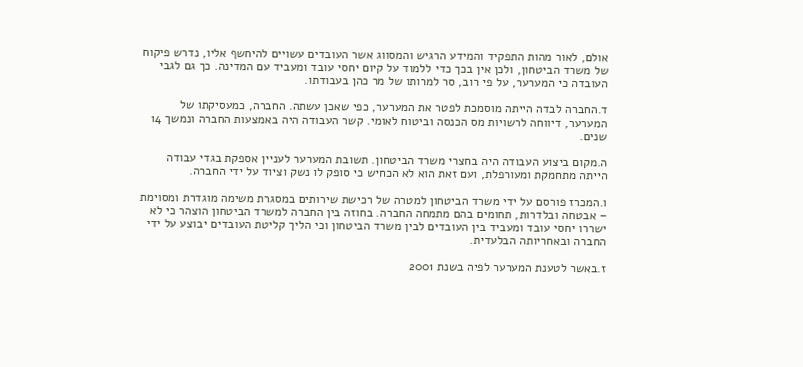אולם, לאור מהות התפקיד והמידע הרגיש והמסווג אשר העובדים עשויים להיחשף אליו, נדרש פיקוח של משרד הביטחון, ולכן אין בכך כדי ללמוד על קיום יחסי עובד ומעביד עם המדינה. כך גם לגבי העובדה כי המערער, על פי רוב, סר למרותו של מר כהן בעבודתו.

ד.החברה לבדה הייתה מוסמכת לפטר את המערער, כפי שאכן עשתה. החברה, כמעסיקתו של המערער, דיווחה לרשויות מס הכנסה וביטוח לאומי. קשר העבודה היה באמצעות החברה ונמשך 14 שנים.

ה.מקום ביצוע העבודה היה בחצרי משרד הביטחון. תשובת המערער לעניין אספקת בגדי עבודה הייתה מתחמקת ומעורפלת, ועם זאת הוא לא הכחיש כי סופק לו נשק וציוד על ידי החברה.

ו.המכרז פורסם על ידי משרד הביטחון למטרה של רכישת שירותים במסגרת משימה מוגדרת ומסוימת – אבטחה ובלדרות, תחומים בהם מתמחה החברה. בחוזה בין החברה למשרד הביטחון הוצהר כי לא ישררו יחסי עובד ומעביד בין העובדים לבין משרד הביטחון וכי הליך קליטת העובדים יבוצע על ידי החברה ובאחריותה הבלעדית.

ז.באשר לטענת המערער לפיה בשנת 2001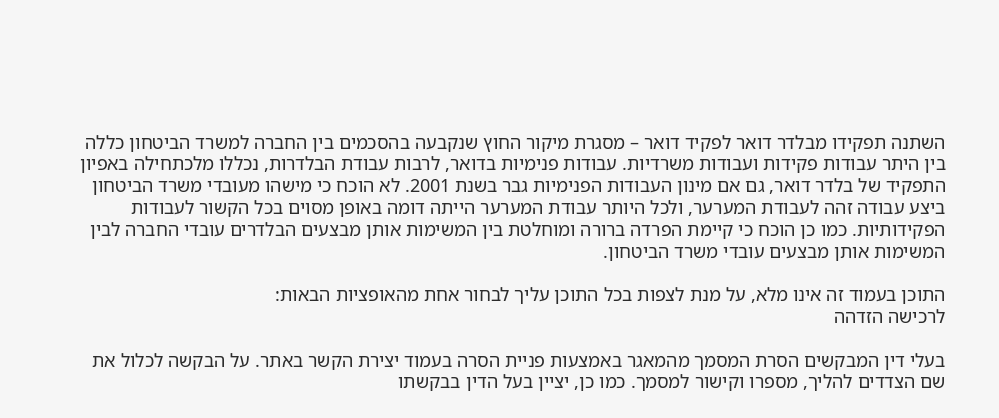השתנה תפקידו מבלדר דואר לפקיד דואר – מסגרת מיקור החוץ שנקבעה בהסכמים בין החברה למשרד הביטחון כללה בין היתר עבודות פקידות ועבודות משרדיות. עבודות פנימיות בדואר, לרבות עבודת הבלדרות, נכללו מלכתחילה באפיון התפקיד של בלדר דואר, גם אם מינון העבודות הפנימיות גבר בשנת 2001. לא הוכח כי מישהו מעובדי משרד הביטחון ביצע עבודה זהה לעבודת המערער, ולכל היותר עבודת המערער הייתה דומה באופן מסוים בכל הקשור לעבודות הפקידותיות. כמו כן הוכח כי קיימת הפרדה ברורה ומוחלטת בין המשימות אותן מבצעים הבלדרים עובדי החברה לבין המשימות אותן מבצעים עובדי משרד הביטחון.

התוכן בעמוד זה אינו מלא, על מנת לצפות בכל התוכן עליך לבחור אחת מהאופציות הבאות:
לרכישה הזדהה

בעלי דין המבקשים הסרת המסמך מהמאגר באמצעות פניית הסרה בעמוד יצירת הקשר באתר. על הבקשה לכלול את שם הצדדים להליך, מספרו וקישור למסמך. כמו כן, יציין בעל הדין בבקשתו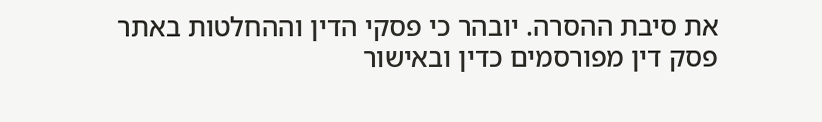את סיבת ההסרה. יובהר כי פסקי הדין וההחלטות באתר פסק דין מפורסמים כדין ובאישור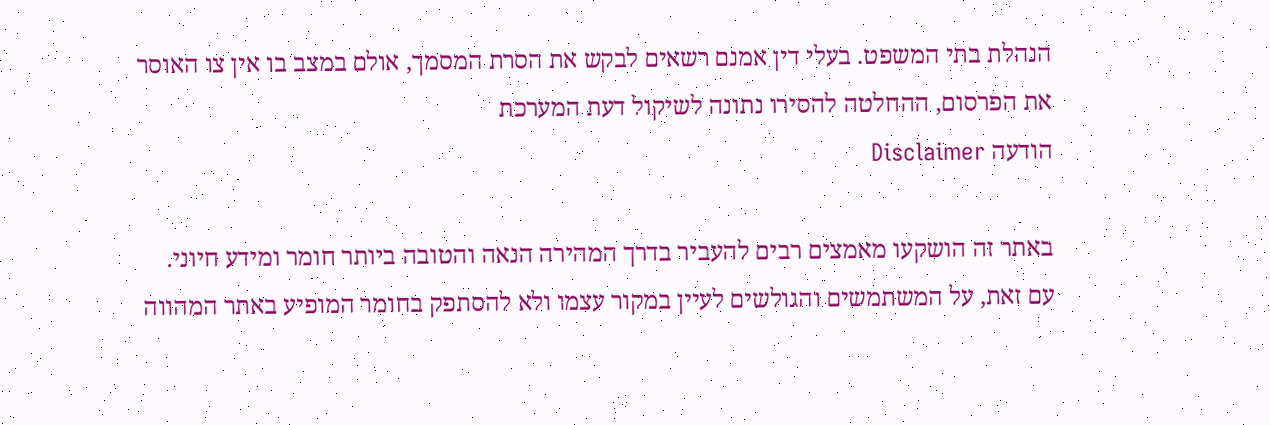הנהלת בתי המשפט. בעלי דין אמנם רשאים לבקש את הסרת המסמך, אולם במצב בו אין צו האוסר את הפרסום, ההחלטה להסירו נתונה לשיקול דעת המערכת
הודעה Disclaimer

באתר זה הושקעו מאמצים רבים להעביר בדרך המהירה הנאה והטובה ביותר חומר ומידע חיוני. עם זאת, על המשתמשים והגולשים לעיין במקור עצמו ולא להסתפק בחומר המופיע באתר המהווה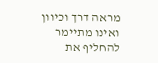מראה דרך וכיוון ואינו מתיימר להחליף את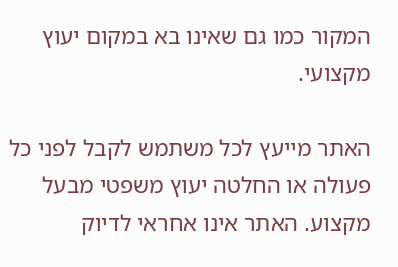המקור כמו גם שאינו בא במקום יעוץ מקצועי.

האתר מייעץ לכל משתמש לקבל לפני כל פעולה או החלטה יעוץ משפטי מבעל מקצוע. האתר אינו אחראי לדיוק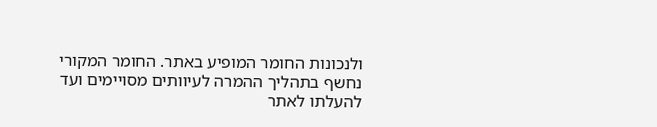ולנכונות החומר המופיע באתר. החומר המקורי נחשף בתהליך ההמרה לעיוותים מסויימים ועד להעלתו לאתר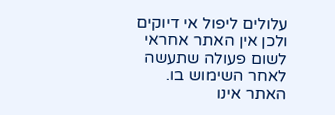עלולים ליפול אי דיוקים ולכן אין האתר אחראי לשום פעולה שתעשה לאחר השימוש בו. האתר אינו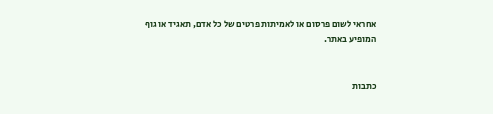אחראי לשום פרסום או לאמיתות פרטים של כל אדם, תאגיד או גוף המופיע באתר.


כתבות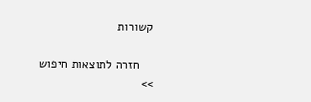קשורות

    חזרה לתוצאות חיפוש >>